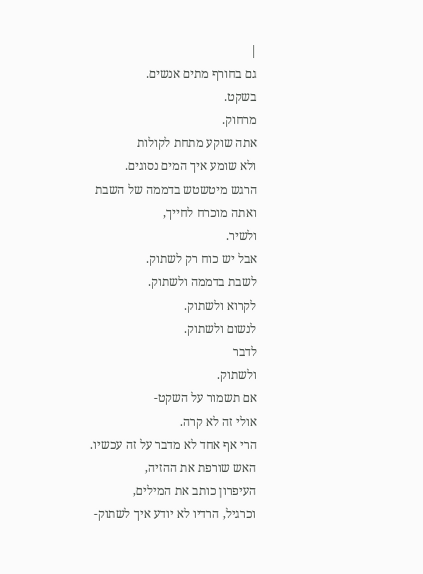|
גם בחורף מתים אנשים.
בשקט.
מרחוק.
אתה שוקע מתחת לקולות
ולא שומע איך המים נסוגים.
הרגש מיטשטש בדממה של השבת
ואתה מוכרח לחייך,
ולשיר.
אבל יש כוח רק לשתוק.
לשבת בדממה ולשתוק.
לקרוא ולשתוק.
לנשום ולשתוק.
לדבר
ולשתוק.
אם תשמור על השקט-
אולי זה לא קרה.
הרי אף אחד לא מדבר על זה עכשיו.
האש שורפת את ההזיה,
העיפרון כותב את המילים,
וכרגיל, הרדיו לא יודע איך לשתוק-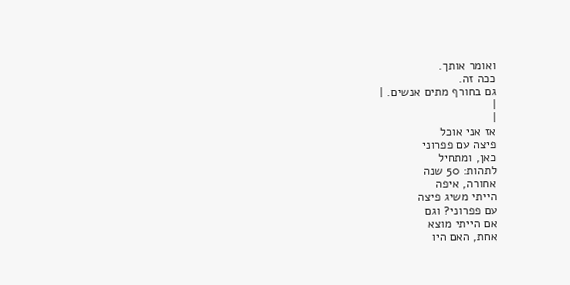ואומר אותך.
ככה זה.
גם בחורף מתים אנשים. |
|
|
אז אני אוכל
פיצה עם פפרוני
כאן, ומתחיל
לתהות: 50 שנה
אחורה, איפה
הייתי משיג פיצה
עם פפרוני? וגם
אם הייתי מוצא
אחת, האם היו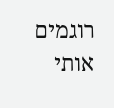רוגמים אותי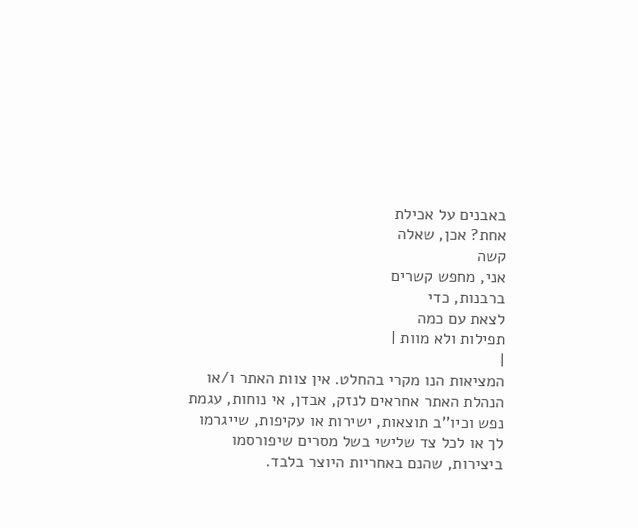באבנים על אכילת
אחת? אכן, שאלה
קשה
אני, מחפש קשרים
ברבנות, כדי
לצאת עם כמה
תפילות ולא מוות |
|
המציאות הנו מקרי בהחלט. אין צוות האתר ו/או
הנהלת האתר אחראים לנזק, אבדן, אי נוחות, עגמת
נפש וכיו''ב תוצאות, ישירות או עקיפות, שייגרמו
לך או לכל צד שלישי בשל מסרים שיפורסמו
ביצירות, שהנם באחריות היוצר בלבד.